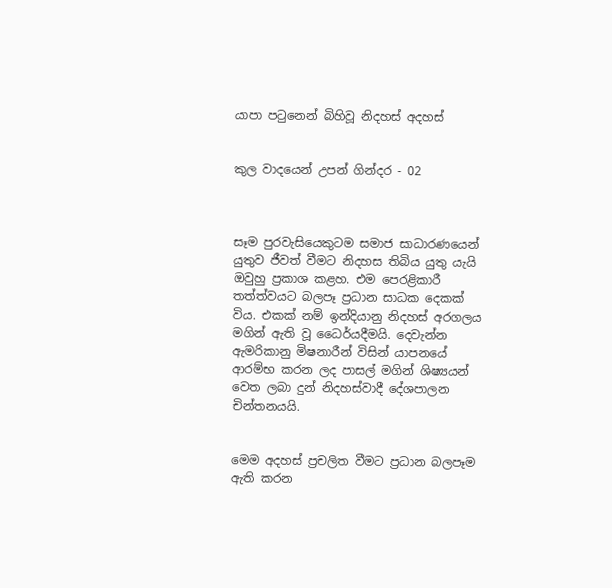යාපා පටුනෙන් බිහිවූ නිදහස් අදහස්


කුල වාදයෙන් උපන් ගින්දර - 02



සෑම පුරවැසියෙකුටම සමාජ සාධාරණයෙන් යුතුව ජීවත් වීමට නිදහස තිබිය යුතු යැයි ඔවුහු ප්‍රකාශ කළහ. එම පෙරළිකාරී තත්ත්වයට බලපෑ ප්‍රධාන සාධක දෙකක් විය. එකක් නම් ඉන්දියානු නිදහස් අරගලය මගින් ඇති වූ ධෛර්යදීමයි. දෙවැන්න ඇමරිකානු මිෂනාරීන් විසින් යාපනයේ ආරම්භ කරන ලද පාසල් මගින් ශිෂ්‍යයන් වෙත ලබා දුන් නිදහස්වාදී දේශපාලන චින්තනයයි.


මෙම අදහස් ප්‍රචලිත වීමට ප්‍රධාන බලපෑම ඇති කරන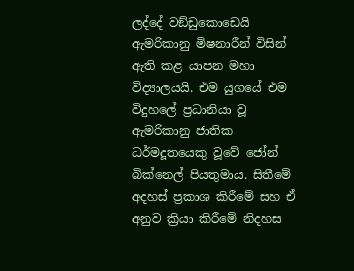ලද්දේ වඞ්ඩුකොඩෙයි ඇමරිකානු මිෂනාරීන් විසින් ඇති කළ යාපන මහා විද්‍යාලයයි. එම යුගයේ එම විදුහලේ ප්‍රධානියා වූ ඇමරිකානු ජාතික ධර්මදූතයෙකු වූවේ ජෝන් බික්නෙල් පියතුමාය. සිතීමේ අදහස් ප්‍රකාශ කිරීමේ සහ ඒ අනුව ක්‍රියා කිරීමේ නිදහස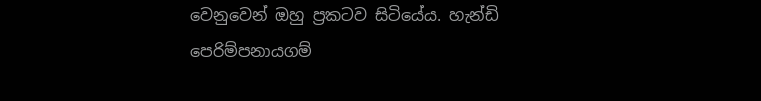වෙනුවෙන් ඔහු ප්‍රකටව සිටියේය. හැන්ඩි පෙරිම්පනායගම්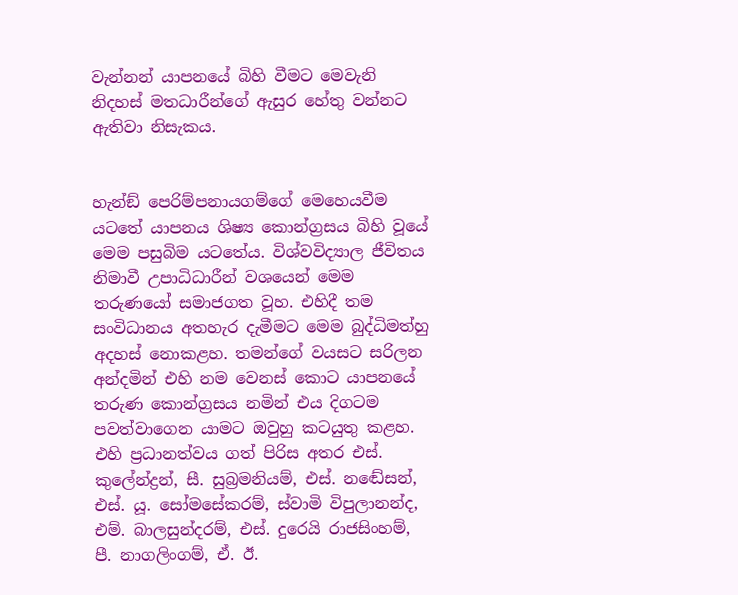වැන්නන් යාපනයේ බිහි වීමට මෙවැනි නිදහස් මතධාරීන්ගේ ඇසුර හේතු වන්නට ඇතිවා නිසැකය.


හැන්ඞ් පෙරිම්පනායගම්ගේ මෙහෙයවීම යටතේ යාපනය ශිෂ්‍ය කොන්ග්‍රසය බිහි වූයේ මෙම පසුබිම යටතේය. විශ්වවිද්‍යාල ජීවිතය නිමාවී උපාධිධාරීන් වශයෙන් මෙම තරුණයෝ සමාජගත වූහ. එහිදී තම සංවිධානය අතහැර දැමීමට මෙම බුද්ධිමත්හු අදහස් නොකළහ. තමන්ගේ වයසට සරිලන අන්දමින් එහි නම වෙනස් කොට යාපනයේ තරුණ කොන්ග්‍රසය නමින් එය දිගටම පවත්වාගෙන යාමට ඔවුහු කටයුතු කළහ. එහි ප්‍රධානත්වය ගත් පිරිස අතර එස්. කුලේන්ද්‍රන්, සී. සුබ්‍රමනියම්, එස්. නඬේසන්, එස්. යූ. සෝමසේකරම්, ස්වාමි විපුලානන්ද, එම්. බාලසුන්දරම්, එස්. දුරෙයි රාජසිංහම්, පී. නාගලිංගම්, ඒ. ඊ.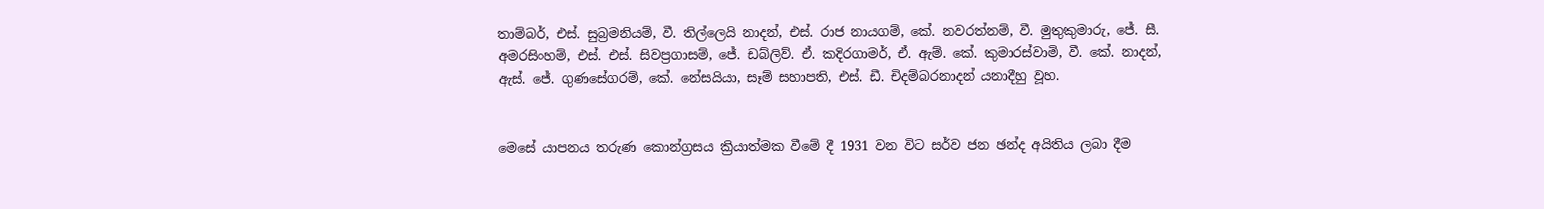තාම්බර්, එස්. සුබ්‍රමනියම්, වී. තිල්ලෙයි නාදන්, එස්. රාජ නායගම්, කේ. නවරත්නම්, වී. මුතුකුමාරු, ජේ. සී. අමරසිංහම්, එස්. එස්. සිවප්‍රගාසම්, ජේ. ඩබ්ලිව්. ඒ. කදිරගාමර්, ඒ. ඇම්. කේ. කුමාරස්වාමි, වී. කේ. නාදන්, ඇස්. ජේ. ගුණසේගරම්, කේ. නේසයියා, සෑම් සහාපති, එස්. ඩී. චිදම්බරනාදන් යනාදීහු වූහ.


මෙසේ යාපනය තරුණ කොන්ග්‍රසය ක්‍රියාත්මක වීමේ දී 1931 වන විට සර්ව ජන ඡන්ද අයිතිය ලබා දීම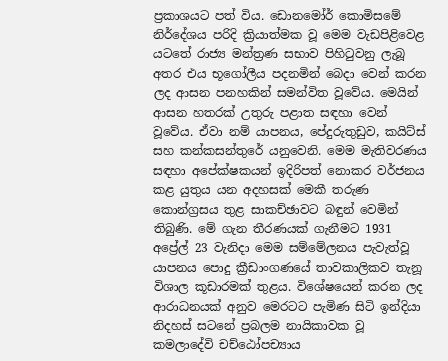ප්‍රකාශයට පත් විය. ඩොනමෝර් කොමිසමේ නිර්දේශය පරිදි ක්‍රියාත්මක වූ මෙම වැඩපිළිවෙළ යටතේ රාජ්‍ය මන්ත්‍රණ සභාව පිහිටුවනු ලැබූ අතර එය භූගෝලීය පදනමින් බෙදා වෙන් කරන ලද ආසන පනහකින් සමන්විත වූවේය. මෙයින් ආසන හතරක් උතුරු පළාත සඳහා වෙන් වූවේය. ඒවා නම් යාපනය, පේදුරුතුඩුව, කයිට්ස් සහ කන්කසන්තුරේ යනුවෙනි. මෙම මැතිවරණය සඳහා අපේක්ෂකයන් ඉදිරිපත් නොකර වර්ජනය කළ යුතුය යන අදහසක් මෙකී තරුණ කොන්ග්‍රසය තුළ සාකච්ඡාවට බඳුන් වෙමින් තිබුණි. මේ ගැන තීරණයක් ගැනීමට 1931 අප්‍රේල් 23 වැනිදා මෙම සම්මේලනය පැවැත්වූ යාපනය පොදු ක්‍රීඩාංගණයේ තාවකාලිකව තැනූ විශාල කූඩාරමක් තුළය. විශේෂයෙන් කරන ලද ආරාධනයක් අනුව මෙරටට පැමිණ සිටි ඉන්දියා නිදහස් සටනේ ප්‍රබලම නායිකාවක වූ කමලාදේවි චච්ඨෝපච්‍යාය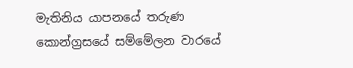මැතිනිය යාපනයේ තරුණ කොන්ග්‍රසයේ සම්මේලන වාරයේ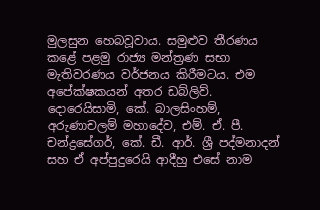මුලසුන හෙබවූවාය. සමුළුව තීරණය කළේ පළමු රාජ්‍ය මන්ත්‍රණ සභා මැතිවරණය වර්ජනය කිරීමටය. එම අපේක්ෂකයන් අතර ඩබ්ලිව්. දොරෙයිසාමි, කේ. බාලසිංහම්, අරුණාචලම් මහාදේව, එම්. ඒ. පී. චන්ද්‍රසේගර්, කේ. ඩී. ආර්. ශ්‍රී පද්මනාදන් සහ ඒ අප්පුදුරෙයි ආදීහු එසේ නාම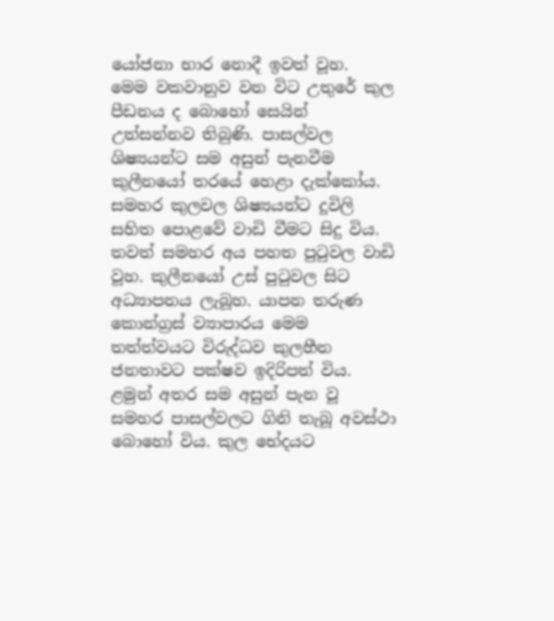යෝජනා භාර නොදී ඉවත් වූහ.
මෙම වකවානුව වන විට උතුරේ කුල පීඩනය ද බොහෝ සෙයින් උත්සන්නව තිබුණි. පාසල්වල ශිෂ්‍යයන්ට සම අසුන් පැනවීම කුලීනයෝ තරයේ හෙළා දැක්කෝය. සමහර කුලවල ශිෂ්‍යයන්ට දූවිලි සහිත පොළවේ වාඩි වීමට සිදු විය. තවත් සමහර අය පහත පුටුවල වාඩි වූහ. කුලීනයෝ උස් පුටුවල සිට අධ්‍යාපනය ලැබූහ. යාපන තරුණ කොන්ග්‍රස් ව්‍යාපාරය මෙම තත්ත්වයට විරුද්ධව කුලහීන ජනතාවට පක්ෂව ඉදිරිපත් විය. ළමුන් අතර සම අසුන් පැන වූ සමහර පාසල්වලට ගිනි තැබූ අවස්ථා බොහෝ විය. කුල භේදයට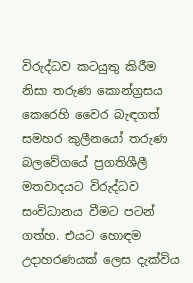විරුද්ධව කටයුතු කිරීම නිසා තරුණ කොන්ග්‍රසය කෙරෙහි වෛර බැඳගත් සමහර කුලීනයෝ තරුණ බලවේගයේ ප්‍රගතිශීලී මතවාදයට විරුද්ධව සංවිධානය වීමට පටන් ගත්හ. එයට හොඳම උදාහරණයක් ලෙස දැක්විය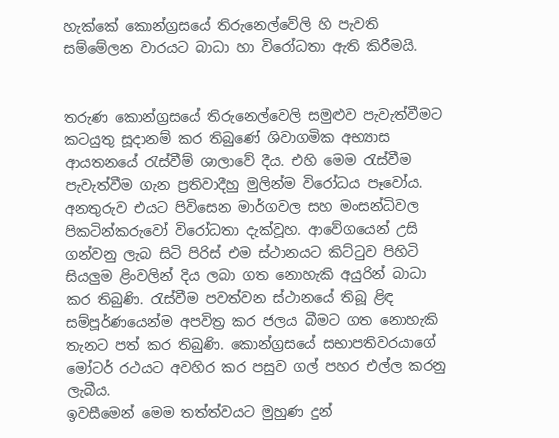හැක්කේ කොන්ග්‍රසයේ තිරුනෙල්වේලි හි පැවති සම්මේලන වාරයට බාධා හා විරෝධතා ඇති කිරීමයි.


තරුණ කොන්ග්‍රසයේ තිරුනෙල්වෙලි සමුළුව පැවැත්වීමට කටයුතු සූදානම් කර තිබුණේ ශිවාගමික අභ්‍යාස ආයතනයේ රැස්වීම් ශාලාවේ දීය. එහි මෙම රැස්වීම පැවැත්වීම ගැන ප්‍රතිවාදීහු මුලින්ම විරෝධය පෑවෝය. අනතුරුව එයට පිවිසෙන මාර්ගවල සහ මංසන්ධිවල පිකටින්කරුවෝ විරෝධතා දැක්වූහ. ආවේගයෙන් උසි ගන්වනු ලැබ සිටි පිරිස් එම ස්ථානයට කිට්ටුව පිහිටි සියලුම ළිංවලින් දිය ලබා ගත නොහැකි අයුරින් බාධා කර තිබුණි. රැස්වීම පවත්වන ස්ථානයේ තිබූ ළිඳ සම්පූර්ණයෙන්ම අපවිත්‍ර කර ජලය බීමට ගත නොහැකි තැනට පත් කර තිබුණි. කොන්ග්‍රසයේ සභාපතිවරයාගේ මෝටර් රථයට අවහිර කර පසුව ගල් පහර එල්ල කරනු ලැබීය.
ඉවසීමෙන් මෙම තත්ත්වයට මුහුණ දුන්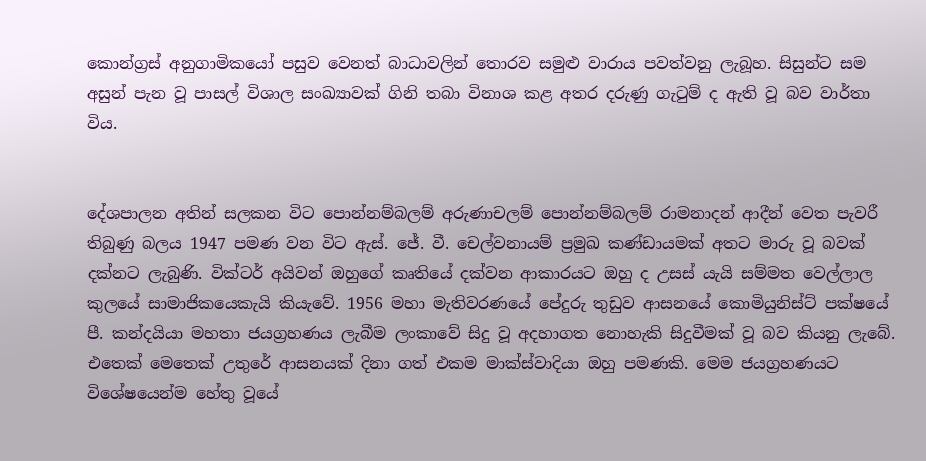කොන්ග්‍රස් අනුගාමිකයෝ පසුව වෙනත් බාධාවලින් තොරව සමුළු වාරාය පවත්වනු ලැබූහ. සිසුන්ට සම අසුන් පැන වූ පාසල් විශාල සංඛ්‍යාවක් ගිනි තබා විනාශ කළ අතර දරුණු ගැටුම් ද ඇති වූ බව වාර්තා විය.


දේශපාලන අතින් සලකන විට පොන්නම්බලම් අරුණාචලම් පොන්නම්බලම් රාමනාදන් ආදීන් වෙත පැවරී තිබුණු බලය 1947 පමණ වන විට ඇස්. ජේ. වී. චෙල්වනායම් ප්‍රමුඛ කණ්ඩායමක් අතට මාරු වූ බවක් දක්නට ලැබුණි. වික්ටර් අයිවන් ඔහුගේ කෘතියේ දක්වන ආකාරයට ඔහු ද උසස් යැයි සම්මත වෙල්ලාල කුලයේ සාමාජිකයෙකැයි කියැවේ. 1956 මහා මැතිවරණයේ පේදුරු තුඩුව ආසනයේ කොමියුනිස්ට් පක්ෂයේ පී. කන්දයියා මහතා ජයග්‍රහණය ලැබීම ලංකාවේ සිදු වූ අදහාගත නොහැකි සිදුවීමක් වූ බව කියනු ලැබේ. එතෙක් මෙතෙක් උතුරේ ආසනයක් දිනා ගත් එකම මාක්ස්වාදියා ඔහු පමණකි. මෙම ජයග්‍රහණයට විශේෂයෙන්ම හේතු වූයේ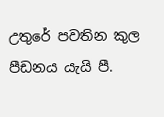උතුරේ පවතින කුල පීඩනය යැයි පී.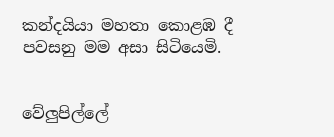කන්දයියා මහතා කොළඹ දී පවසනු මම අසා සිටියෙමි.


වේලුපිල්ලේ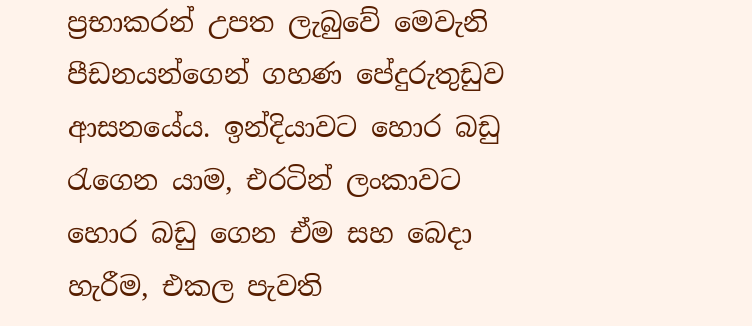ප්‍රභාකරන් උපත ලැබුවේ මෙවැනි පීඩනයන්ගෙන් ගහණ පේදුරුතුඩුව ආසනයේය. ඉන්දියාවට හොර බඩු රැගෙන යාම, එරටින් ලංකාවට හොර බඩු ගෙන ඒම සහ බෙදා හැරීම, එකල පැවති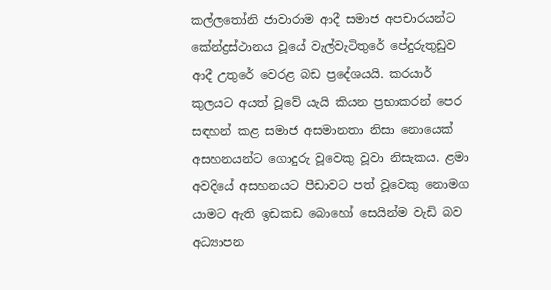කල්ලතෝනි ජාවාරාම ආදී සමාජ අපචාරයන්ට කේන්ද්‍රස්ථානය වූයේ වැල්වැටිතුරේ පේදුරුතුඩුව ආදී උතුරේ වෙරළ බඩ ප්‍රදේශයයි. කරයාර් කුලයට අයත් වූවේ යැයි කියන ප්‍රභාකරන් පෙර සඳහන් කළ සමාජ අසමානතා නිසා නොයෙක් අසහනයන්ට ගොදුරු වූවෙකු වූවා නිසැකය. ළමා අවදියේ අසහනයට පීඩාවට පත් වූවෙකු නොමග යාමට ඇති ඉඩකඩ බොහෝ සෙයින්ම වැඩි බව අධ්‍යාපන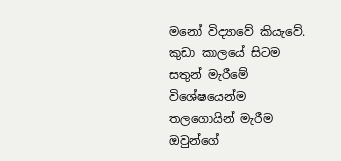මනෝ විද්‍යාවේ කියැවේ. කුඩා කාලයේ සිටම සතුන් මැරීමේ විශේෂයෙන්ම තලගොයින් මැරීම ඔවුන්ගේ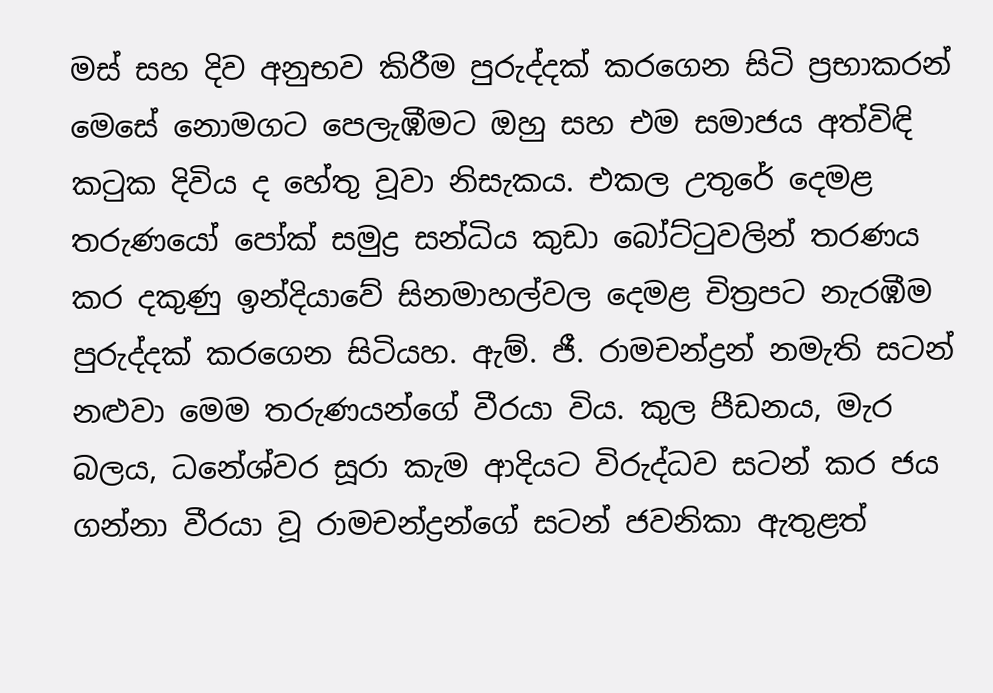මස් සහ දිව අනුභව කිරීම පුරුද්දක් කරගෙන සිටි ප්‍රභාකරන් මෙසේ නොමගට පෙලැඹීමට ඔහු සහ එම සමාජය අත්විඳි කටුක දිවිය ද හේතු වූවා නිසැකය. එකල උතුරේ දෙමළ තරුණයෝ පෝක් සමුද්‍ර සන්ධිය කුඩා බෝට්ටුවලින් තරණය කර දකුණු ඉන්දියාවේ සිනමාහල්වල දෙමළ චිත්‍රපට නැරඹීම පුරුද්දක් කරගෙන සිටියහ. ඇම්. ජී. රාමචන්ද්‍රන් නමැති සටන් නළුවා මෙම තරුණයන්ගේ වීරයා විය. කුල පීඩනය, මැර බලය, ධනේශ්වර සූරා කැම ආදියට විරුද්ධව සටන් කර ජය ගන්නා වීරයා වූ රාමචන්ද්‍රන්ගේ සටන් ජවනිකා ඇතුළත්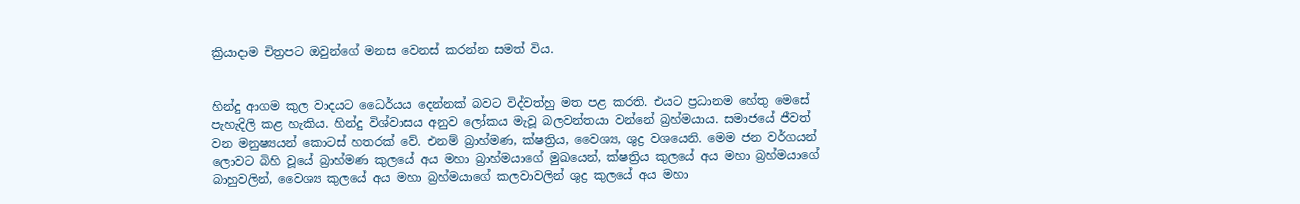ක්‍රියාදාම චිත්‍රපට ඔවුන්ගේ මනස වෙනස් කරන්න සමත් විය.


හින්දු ආගම කුල වාදයට ධෛර්යය දෙන්නක් බවට විද්වත්හු මත පළ කරති. එයට ප්‍රධානම හේතු මෙසේ පැහැදිලි කළ හැකිය. හින්දු විශ්වාසය අනුව ලෝකය මැවූ බලවන්තයා වන්නේ බ්‍රහ්මයාය. සමාජයේ ජීවත් වන මනුෂ්‍යයන් කොටස් හතරක් වේ. එනම් බ්‍රාහ්මණ, ක්ෂත්‍රිය, වෛශ්‍ය, ශුද්‍ර වශයෙනි. මෙම ජන වර්ගයන් ලොවට බිහි වූයේ බ්‍රාහ්මණ කුලයේ අය මහා බ්‍රාහ්මයාගේ මුඛයෙන්, ක්ෂත්‍රිය කුලයේ අය මහා බ්‍රහ්මයාගේ බාහුවලින්, වෛශ්‍ය කුලයේ අය මහා බ්‍රහ්මයාගේ කලවාවලින් ශුද්‍ර කුලයේ අය මහා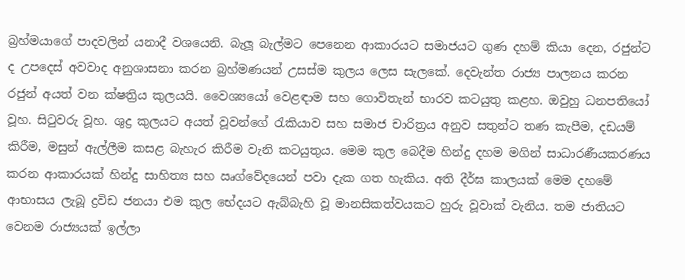බ්‍රහ්මයාගේ පාදවලින් යනාදී වශයෙනි. බැලූ බැල්මට පෙනෙන ආකාරයට සමාජයට ගුණ දහම් කියා දෙන, රජුන්ට ද උපදෙස් අවවාද අනුශාසනා කරන බ්‍රහ්මණයන් උසස්ම කුලය ලෙස සැලකේ. දෙවැන්ත රාජ්‍ය පාලනය කරන රජුන් අයත් වන ක්ෂත්‍රිය කුලයයි. වෛශ්‍යයෝ වෙළඳාම සහ ගොවිතැන් භාරව කටයුතු කළහ. ඔවුහු ධනපතියෝ වූහ. සිටුවරු වූහ. ශුද්‍ර කුලයට අයත් වූවන්ගේ රැකියාව සහ සමාජ චාරිත්‍රය අනුව සතුන්ට තණ කැපීම, දඩයම් කිරීම, මසුන් ඇල්ලීම කසළ බැහැර කිරීම වැනි කටයුතුය. මෙම කුල බෙදීම හින්දු දහම මගින් සාධාරණීයකරණය කරන ආකාරයක් හින්දු සාහිත්‍ය සහ ඍග්වේදයෙන් පවා දැක ගත හැකිය. අති දීර්ඝ කාලයක් මෙම දහමේ ආභාසය ලැබූ ද්‍රවිඩ ජනයා එම කුල භේදයට ඇබ්බැහි වූ මානසිකත්වයකට හුරු වූවාක් වැනිය. තම ජාතියට වෙනම රාජ්‍යයක් ඉල්ලා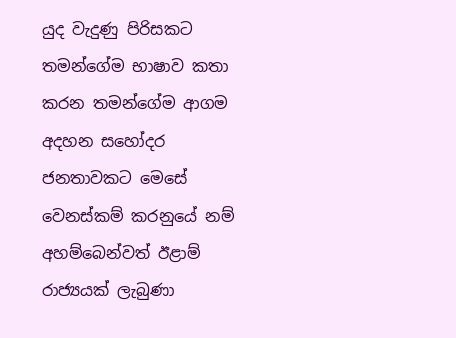යුද වැදුණු පිරිසකට තමන්ගේම භාෂාව කතා කරන තමන්ගේම ආගම අදහන සහෝදර ජනතාවකට මෙසේ වෙනස්කම් කරනුයේ නම් අහම්බෙන්වත් ඊළාම් රාජ්‍යයක් ලැබුණා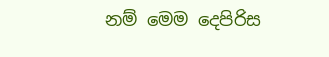නම් මෙම දෙපිරිස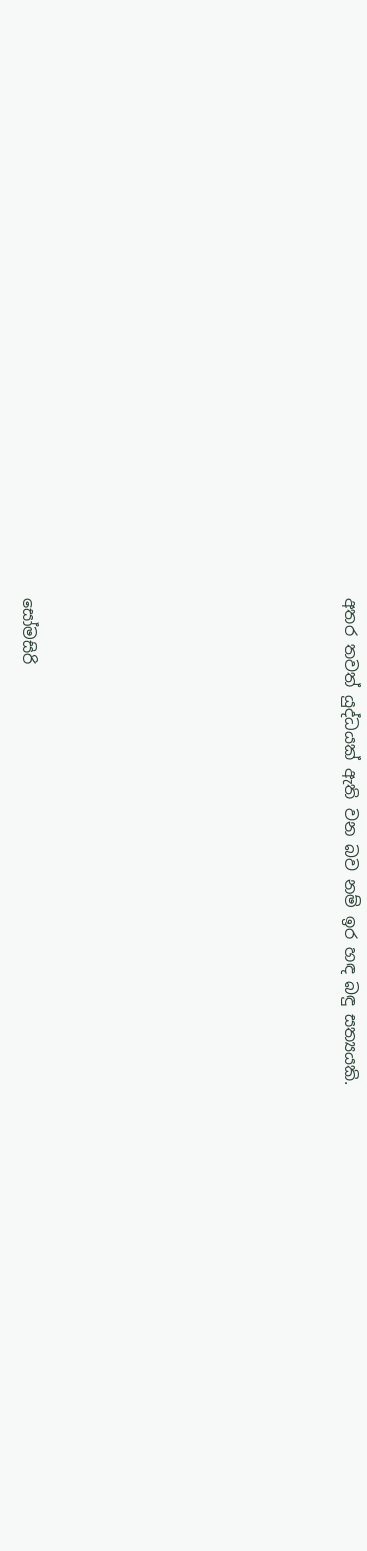අතර තවත් යුද්ධයක් ඇති වන බව නම් ඉර හඳ බඳු සත්‍යයකි.








සෝමසිරි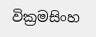වික්‍රමසිංහ